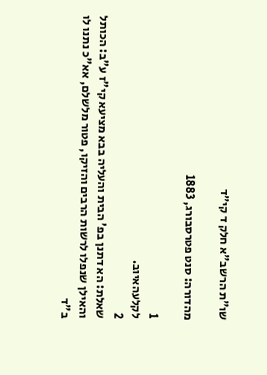שו"ת הרשב"א חלק ד קי״ד

מהדורה: סנט פטרסבורג, 1883

1
לקלעהאיוב.
2
שאלת: הא דתנן בפ' הבית והעליה בבא מציעא קי"ז ע"ב: הכותל והאילן שנפלו לרשות הרבים והזיקו, פטור מלשלם, אא"כ נתנו לו ב"ד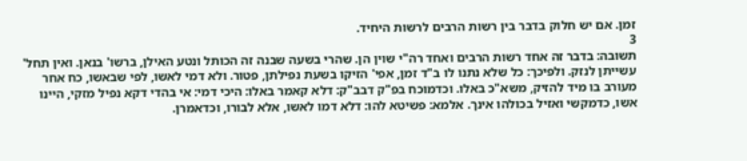זמן. אם יש חלוק בדבר בין רשות הרבים לרשות היחיד.
3
תשובה: בדבר זה אחד רשות הרבים ואחד רה"י שוין הן. שהרי בשעה שבנה זה הכותל ונטע האילן, ברשו' בנאן. ואין תחל' עשייתן לנזק. ולפיכך: כל שלא נתנו לו ב"ד זמן, אפי' הזיקו בשעת נפילתן, פטור. ולא דמי לאשו, לפי שבאשו, כח אחר מעורב בו מיד להזיק, משא"כ באלו. וכדמוכח בפ"ק דבב"ק: דלא קאמר באלו: היכי דמי: אי בהדי דקא נפיל מזקי, היינו אשו, כדמקשי ואזיל בכולהו אינך. אלמא: פשיטא להו: דלא דמו לאשו, אלא לבורו, וכדאמרן.